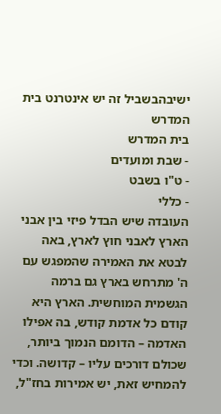ישיבהבשביל זה יש אינטרנט בית המדרש
בית המדרש
- שבת ומועדים
- ט"ו בשבט
- כללי
העובדה שיש הבדל פיזי בין אבני הארץ לאבני חוץ לארץ, באה לבטא את האמירה שהמפגש עם ה' מתרחש בארץ גם ברמה הגשמית המוחשית. הארץ היא קודם כל אדמת קודש, בה אפילו האדמה – הדומם הנמוך ביותר, שכולם דורכים עליו – קדושה. וכדי להמחיש זאת, יש אמירות בחז"ל,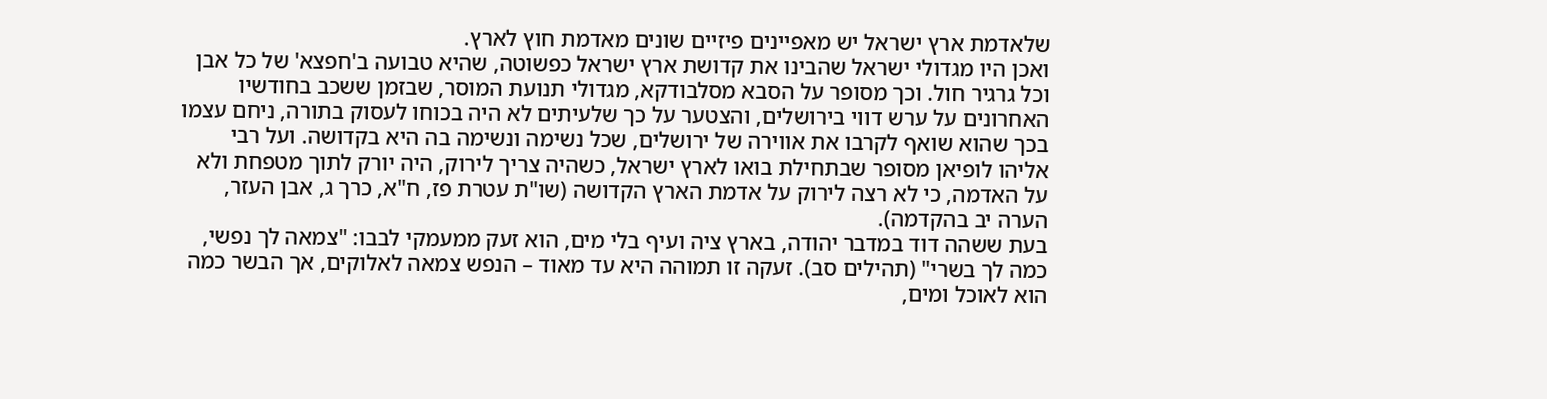שלאדמת ארץ ישראל יש מאפיינים פיזיים שונים מאדמת חוץ לארץ.
ואכן היו מגדולי ישראל שהבינו את קדושת ארץ ישראל כפשוטה, שהיא טבועה ב'חפצא' של כל אבן וכל גרגיר חול. וכך מסופר על הסבא מסלבודקא, מגדולי תנועת המוסר, שבזמן ששכב בחודשיו האחרונים על ערש דווי בירושלים, והצטער על כך שלעיתים לא היה בכוחו לעסוק בתורה, ניחם עצמו בכך שהוא שואף לקרבו את אווירה של ירושלים, שכל נשימה ונשימה בה היא בקדושה. ועל רבי אליהו לופיאן מסופר שבתחילת בואו לארץ ישראל, כשהיה צריך לירוק, היה יורק לתוך מטפחת ולא על האדמה, כי לא רצה לירוק על אדמת הארץ הקדושה (שו"ת עטרת פז, ח"א, כרך ג, אבן העזר, הערה יב בהקדמה).
בעת ששהה דוד במדבר יהודה, בארץ ציה ועיף בלי מים, הוא זעק ממעמקי לבבו: "צמאה לך נפשי, כמה לך בשרי" (תהילים סב). זעקה זו תמוהה היא עד מאוד – הנפש צמאה לאלוקים, אך הבשר כמה הוא לאוכל ומים,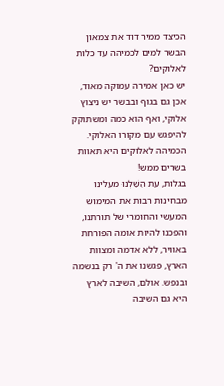הכיצד ממיר דוד את צמאון הבשר למים לכמיהה עד כלות לאלוקים?
יש כאן אמירה עמוקה מאוד, אכן גם בגוף ובבשר יש ניצוץ אלוקי, ואף הוא כמה ומשתוקק להיפגש עם מקורו האלוקי.
הכמיהה לאלוקים היא תאוות בשרים ממש!
בגלות, עת הֵשַׁלְנוּ מעלינו מבחינות רבות את המימוש המעשי והחומרי של תורתנו, והפכנו להיות אומה הפורחת באוויר, ללא אדמה ומצוות הארץ, פגשנו את ה' רק בנשמה ובנפש. אולם, השיבה לארץ היא גם השיבה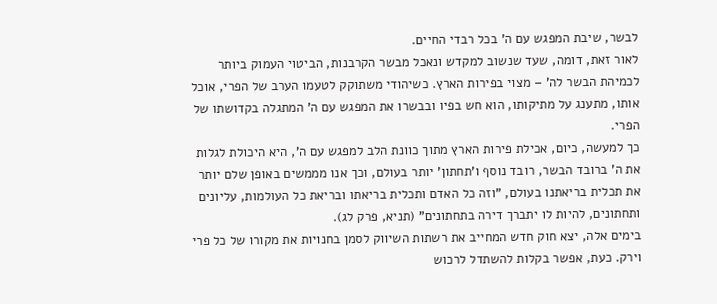לבשר, שיבת המפגש עם ה' בכל רבדי החיים.
לאור זאת, דומה, שעד שנשוב למקדש ונאכל מבשר הקרבנות, הביטוי העמוק ביותר לכמיהת הבשר לה' – מצוי בפירות הארץ. כשיהודי משתוקק לטעמו הערב של הפרי, אוכל אותו, מתענג על מתיקותו, הוא חש בפיו ובבשרו את המפגש עם ה' המתגלה בקדושתו של הפרי.
כך למעשה, כיום, אכילת פירות הארץ מתוך כוונת הלב למפגש עם ה', היא היכולת לגלות את ה' ברובד הבשר, רובד נוסף ו'תחתון' יותר בעולם, וכך אנו מממשים באופן שלם יותר את תכלית בריאתנו בעולם, "וזה כל האדם ותכלית בריאתו ובריאת כל העולמות, עליונים ותחתונים, להיות לו יתברך דירה בתחתונים" (תניא, פרק לג).
בימים אלה, יצא חוק חדש המחייב את רשתות השיווק לסמן בחנויות את מקורו של כל פרי וירק. כעת, אפשר בקלות להשתדל לרכוש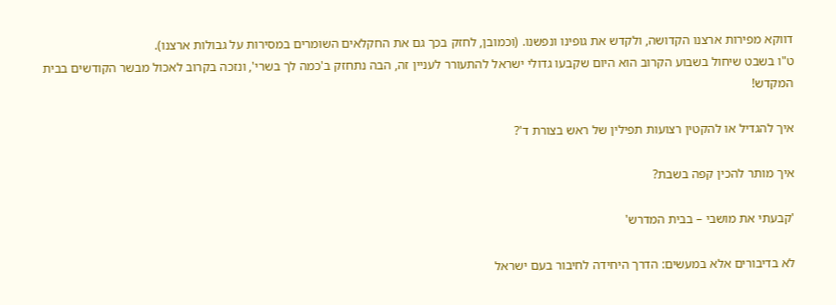דווקא מפירות ארצנו הקדושה, ולקדש את גופינו ונפשנו. (וכמובן, לחזק בכך גם את החקלאים השומרים במסירות על גבולות ארצנו).
ט"ו בשבט שיחול בשבוע הקרוב הוא היום שקבעו גדולי ישראל להתעורר לעניין זה, הבה נתחזק ב'כמה לך בשרי', ונזכה בקרוב לאכול מבשר הקודשים בבית המקדש!

איך להגדיל או להקטין רצועות תפילין של ראש בצורת ד'?

איך מותר להכין קפה בשבת?

'קבעתי את מושבי – בבית המדרש'

לא בדיבורים אלא במעשים: הדרך היחידה לחיבור בעם ישראל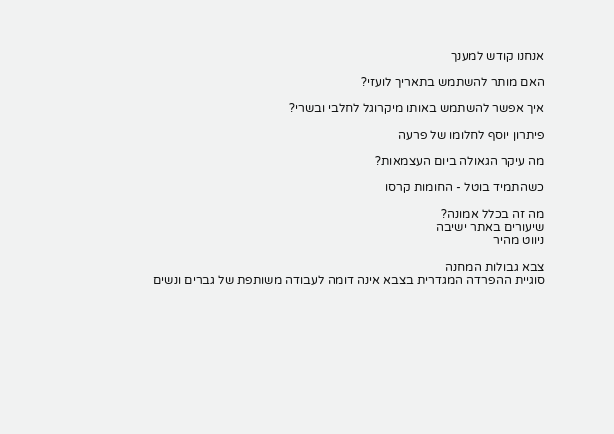אנחנו קודש למענך

האם מותר להשתמש בתאריך לועזי?

איך אפשר להשתמש באותו מיקרוגל לחלבי ובשרי?

פיתרון יוסף לחלומו של פרעה

מה עיקר הגאולה ביום העצמאות?

כשהתמיד בוטל - החומות קרסו

מה זה בכלל אמונה?
שיעורים באתר ישיבה
ניווט מהיר

צבא גבולות המחנה
סוגיית ההפרדה המגדרית בצבא אינה דומה לעבודה משותפת של גברים ונשים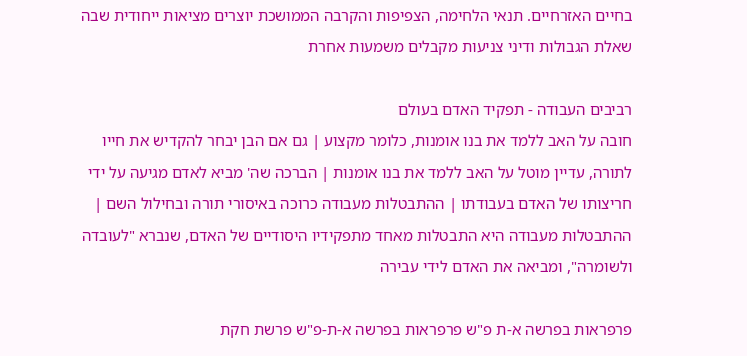בחיים האזרחיים. תנאי הלחימה, הצפיפות והקרבה הממושכת יוצרים מציאות ייחודית שבה שאלת הגבולות ודיני צניעות מקבלים משמעות אחרת

רביבים העבודה - תפקיד האדם בעולם
חובה על האב ללמד את בנו אומנות, כלומר מקצוע | גם אם הבן יבחר להקדיש את חייו לתורה, עדיין מוטל על האב ללמד את בנו אומנות | הברכה שה' מביא לאדם מגיעה על ידי חריצותו של האדם בעבודתו | ההתבטלות מעבודה כרוכה באיסורי תורה ובחילול השם | ההתבטלות מעבודה היא התבטלות מאחד מתפקידיו היסודיים של האדם, שנברא "לעובדה ולשומרה", ומביאה את האדם לידי עבירה

פרפראות בפרשה א-ת פ"ש פרפראות בפרשה א-ת-פ"ש פרשת חקת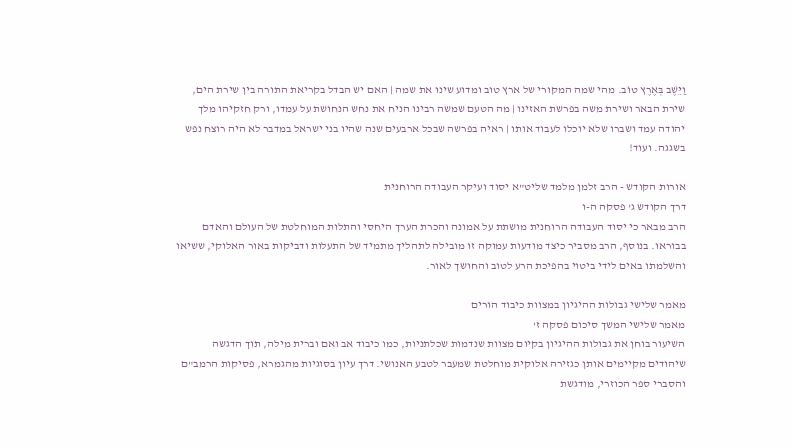וַיֵּשֶׁב בְּאֶרֶץ טוֹב. מהי שמה המקורי של ארץ טוב ומדוע שינו את שמה | האם יש הבדל בקריאת התורה בין שירת הים, שירת הבאר ושירת משה בפרשת האזינו | מה הטעם שמשה רבינו הניח את נחש הנחושת על עמדו, ורק חזקיהו מלך יהודה עמד ושברו שלא יוכלו לעבוד אותו | ראיה בפרשה שבכל ארבעים שנה שהיו בני ישראל במדבר לא היה רוצח נפש בשגגה. ועוד!

אורות הקודש - הרב זלמן מלמד שליט"א יסוד ועיקר העבודה הרוחנית
דרך הקודש ג' פסקה ה-ו
הרב מבאר כי יסוד העבודה הרוחנית מושתת על אמונה והכרת הערך היחסי והתלות המוחלטת של העולם והאדם בבוראו. בנוסף, הרב מסביר כיצד מודעות עמוקה זו מובילה לתהליך מתמיד של התעלות ודביקות באור האלוקי, ששיאו והשלמתו באים לידי ביטוי בהפיכת הרע לטוב והחושך לאור.

מאמר שלישי גבולות ההיגיון במצוות כיבוד הורים
מאמר שלישי המשך סיכום פסקה ז'
השיעור בוחן את גבולות ההיגיון בקיום מצוות שנדמות שכלתניות, כמו כיבוד אב ואם וברית מילה, תוך הדגשה שיהודים מקיימים אותן כגזירה אלוקית מוחלטת שמעבר לטבע האנושי. דרך עיון בסוגיות מהגמרא, פסיקות הרמב"ם והסברי ספר הכוזרי, מודגשת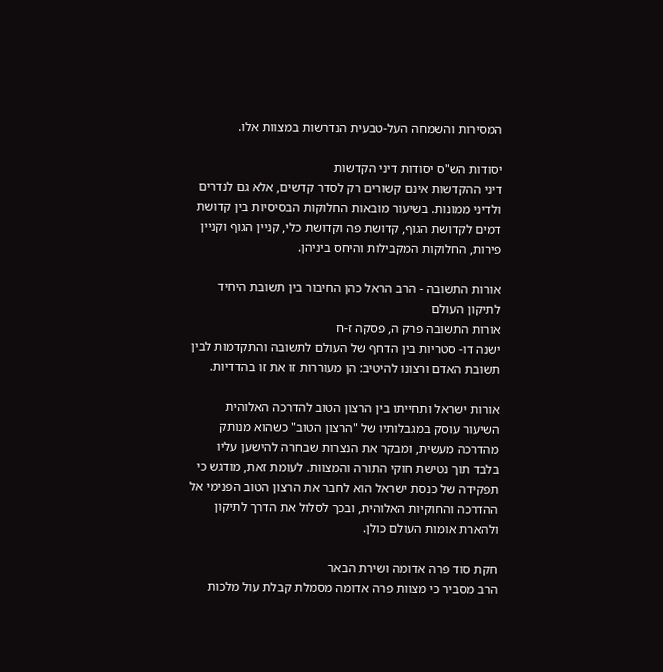המסירות והשמחה העל-טבעית הנדרשות במצוות אלו.

יסודות הש"ס יסודות דיני הקדשות
דיני ההקדשות אינם קשורים רק לסדר קדשים, אלא גם לנדרים ולדיני ממונות. בשיעור מובאות החלוקות הבסיסיות בין קדושת דמים לקדושת הגוף, קדושת פה וקדושת כלי, קניין הגוף וקניין פירות, החלוקות המקבילות והיחס ביניהן.

אורות התשובה - הרב הראל כהן החיבור בין תשובת היחיד לתיקון העולם
אורות התשובה פרק ה, פסקה ז-ח
ישנה דו- סטריות בין הדחף של העולם לתשובה והתקדמות לבין תשובת האדם ורצונו להיטיב: הן מעוררות זו את זו בהדדיות.

אורות ישראל ותחייתו בין הרצון הטוב להדרכה האלוהית
השיעור עוסק במגבלותיו של "הרצון הטוב" כשהוא מנותק מהדרכה מעשית, ומבקר את הנצרות שבחרה להישען עליו בלבד תוך נטישת חוקי התורה והמצוות. לעומת זאת, מודגש כי תפקידה של כנסת ישראל הוא לחבר את הרצון הטוב הפנימי אל ההדרכה והחוקיות האלוהית, ובכך לסלול את הדרך לתיקון ולהארת אומות העולם כולן.

חקת סוד פרה אדומה ושירת הבאר
הרב מסביר כי מצוות פרה אדומה מסמלת קבלת עול מלכות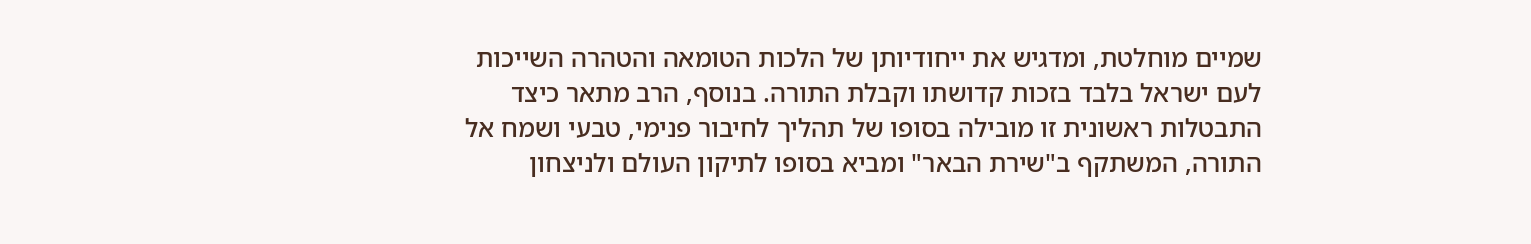שמיים מוחלטת, ומדגיש את ייחודיותן של הלכות הטומאה והטהרה השייכות לעם ישראל בלבד בזכות קדושתו וקבלת התורה. בנוסף, הרב מתאר כיצד התבטלות ראשונית זו מובילה בסופו של תהליך לחיבור פנימי, טבעי ושמח אל התורה, המשתקף ב"שירת הבאר" ומביא בסופו לתיקון העולם ולניצחון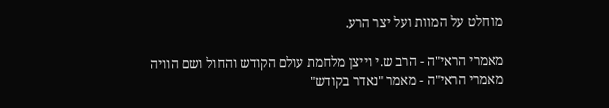מוחלט על המוות ועל יצר הרע.

מאמרי הראי"ה - הרב ש.י וייצן מלחמת עולם הקודש והחול ושם הוויה
מאמרי הראי"ה - מאמר "נאדר בקודש"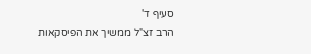סעיף ד'
הרב זצ"ל ממשיך את הפיסקאות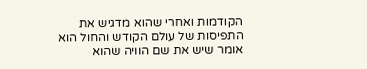הקודמות ואחרי שהוא מדגיש את התפיסות של עולם הקודש והחול הוא אומר שיש את שם הוויה שהוא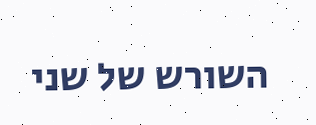השורש של שני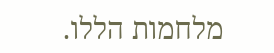מלחמות הללו.